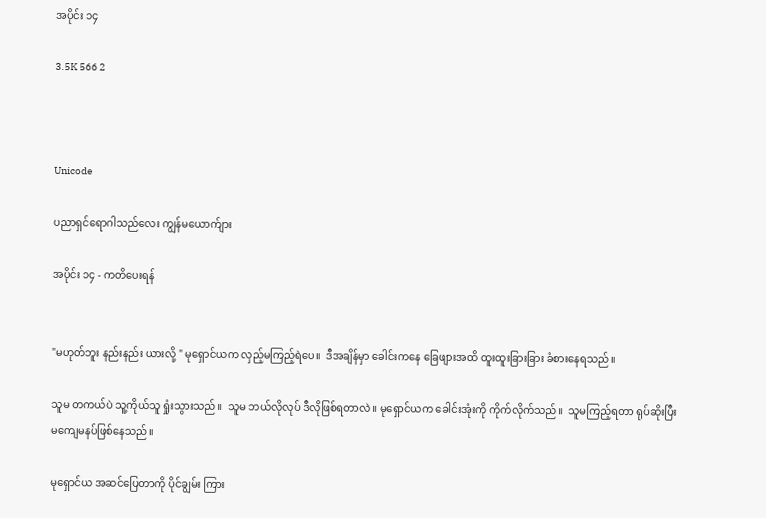အပိုင်း ၁၄

3.5K 566 2



Unicode

ပညာရှင်ရောဂါသည်လေး ကျွန်မယောက်ျား

အပိုင်း ၁၄ - ကတိပေးရန်


"မဟုတ်ဘူး နည်းနည်း ယားလို့ " မုရှောင်ယက လှည့်မကြည့်ရဲပေ။  ဒီအချိန်မှာ ခေါင်းကနေ ခြေဖျားအထိ ထူးထူးခြားခြား ခံစားနေရသည်။

သူမ တကယ်ပဲ သူ့ကိုယ်သူ ရှုံးသွားသည်။  သူမ ဘယ်လိုလုပ် ဒီလိုဖြစ်ရတာလဲ။ မုရှောင်ယက ခေါင်းအုံးကို ကိုက်လိုက်သည်။  သူမကြည့်ရတာ ရုပ်ဆိုးပြီး မကျေမနပ်ဖြစ်နေသည်။

မုရှောင်ယ အဆင်ပြေတာကို ပိုင်ချွမ်း ကြား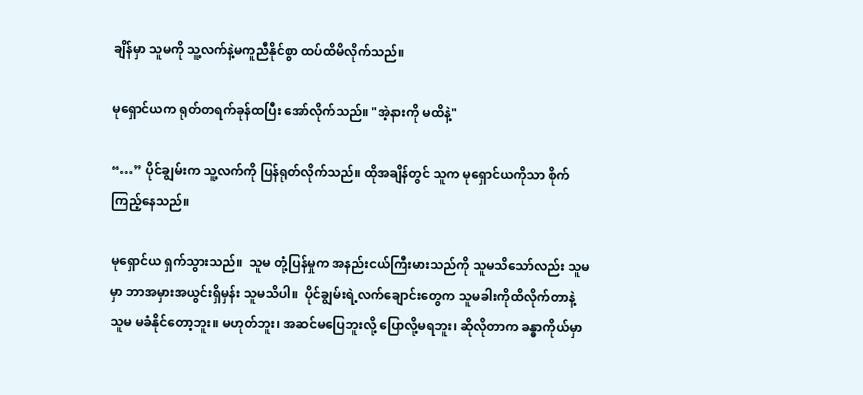ချိန်မှာ သူမကို သူ့လက်နဲ့မကူညီနိုင်စွာ ထပ်ထိမိလိုက်သည်။

မုရှောင်ယက ရုတ်တရက်ခုန်ထပြီး အော်လိုက်သည်။ "အဲ့နားကို မထိနဲ့"

“…” ပိုင်ချွမ်းက သူ့လက်ကို ပြန်ရုတ်လိုက်သည်။ ထိုအချိန်တွင် သူက မုရှောင်ယကိုသာ စိုက်ကြည့်နေသည်။

မုရှောင်ယ ရှက်သွားသည်။  သူမ တုံ့ပြန်မှုက အနည်းငယ်ကြီးမားသည်ကို သူမသိသော်လည်း သူမမှာ ဘာအမှားအယွင်းရှိမှန်း သူမသိပါ။  ပိုင်ချွမ်းရဲ့လက်ချောင်းတွေက သူမခါးကိုထိလိုက်တာနဲ့ သူမ မခံနိုင်တော့ဘူး။ မဟုတ်ဘူး၊ အဆင်မပြေဘူးလို့ ပြောလို့မရဘူး၊ ဆိုလိုတာက ခန္ဓာကိုယ်မှာ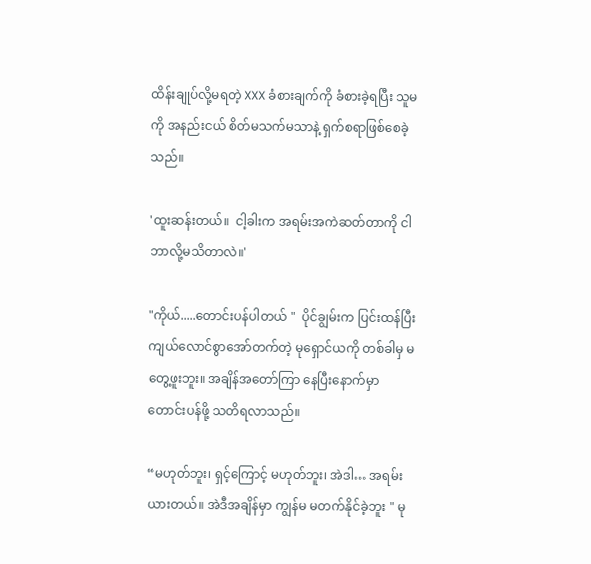ထိန်းချုပ်လို့မရတဲ့ XXX ခံစားချက်ကို ခံစားခဲ့ရပြီး သူမကို အနည်းငယ် စိတ်မသက်မသာနဲ့ ရှက်စရာဖြစ်စေခဲ့သည်။

'ထူးဆန်းတယ်။  ငါ့ခါးက အရမ်းအကဲဆတ်တာကို ငါဘာလို့မသိတာလဲ။'

"ကိုယ်.....တောင်းပန်ပါတယ် "  ပိုင်ချွမ်းက ပြင်းထန်ပြီး ကျယ်လောင်စွာအော်တက်တဲ့ မုရှောင်ယကို တစ်ခါမှ မတွေ့ဖူးဘူး။ အချိန်အတော်ကြာ နေပြီးနောက်မှာ တောင်းပန်ဖို့ သတိရလာသည်။

“မဟုတ်ဘူး၊ ရှင့်ကြောင့် မဟုတ်ဘူး၊ အဲဒါ… အရမ်းယားတယ်။ အဲဒီအချိန်မှာ ကျွန်မ မတက်နိုင်ခဲ့ဘူး " မု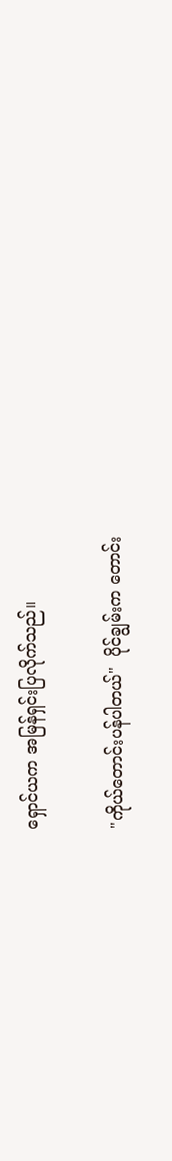ရှောင်ယက အမြန်ရှင်းပြလိုက်သည်။

"ကိုယ်တောင်းပန်ပါတယ်"  ပိုင်ချွမ်းက တောင်း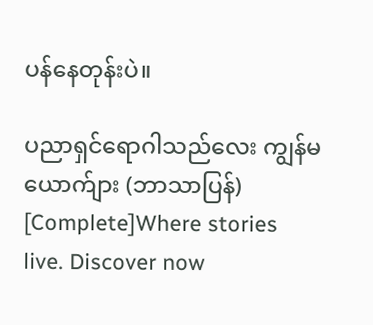ပန်နေတုန်းပဲ။

ပညာရှင်ရောဂါသည်လေး ကျွန်မယောက်ျား (ဘာသာပြန်)  [Complete]Where stories live. Discover now